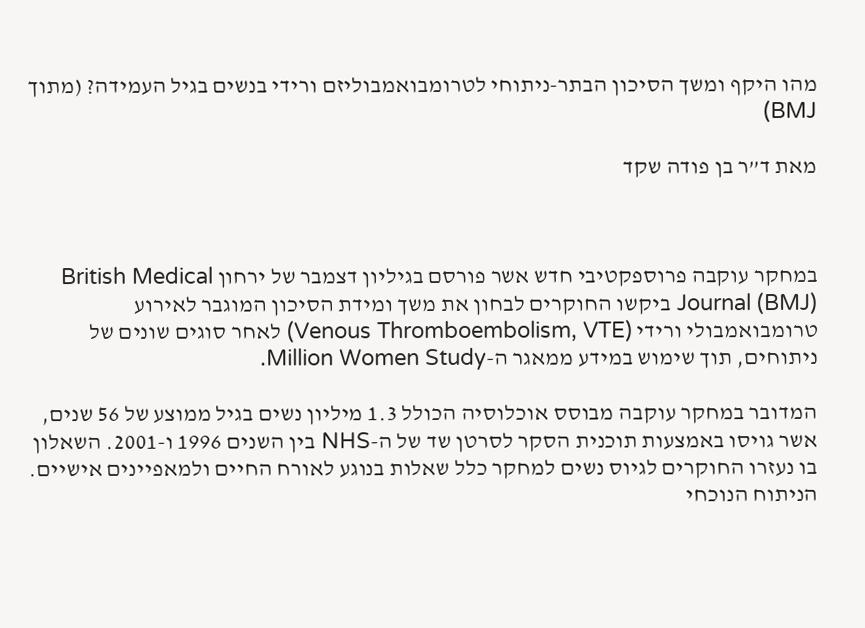מהו היקף ומשך הסיכון הבתר-ניתוחי לטרומבואמבוליזם ורידי בנשים בגיל העמידה? (מתוך BMJ)

מאת ד”ר בן פודה שקד



במחקר עוקבה פרוספקטיבי חדש אשר פורסם בגיליון דצמבר של ירחון British Medical Journal (BMJ) ביקשו החוקרים לבחון את משך ומידת הסיכון המוגבר לאירוע טרומבואמבולי ורידי (Venous Thromboembolism, VTE) לאחר סוגים שונים של ניתוחים, תוך שימוש במידע ממאגר ה-Million Women Study.

המדובר במחקר עוקבה מבוסס אוכלוסיה הכולל 1.3 מיליון נשים בגיל ממוצע של 56 שנים, אשר גויסו באמצעות תוכנית הסקר לסרטן שד של ה-NHS בין השנים 1996 ו-2001. השאלון בו נעזרו החוקרים לגיוס נשים למחקר כלל שאלות בנוגע לאורח החיים ולמאפיינים אישיים. הניתוח הנוכחי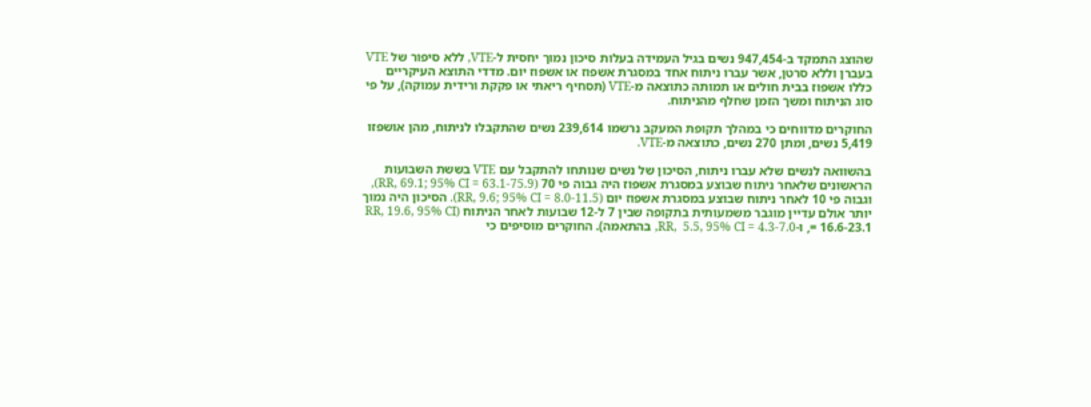שהוצג התמקד ב-947,454 נשים בגיל העמידה בעלות סיכון נמוך יחסית ל-VTE, ללא סיפור של VTE בעברן וללא סרטן, אשר עברו ניתוח אחד במסגרת אשפוז או אשפוז יום. מדדי התוצא העיקריים כללו אשפוז בבית חולים או תמותה כתוצאה מ-VTE (תסחיף ריאתי או פקקת ורידית עמוקה), על פי סוג הניתוח ומשך הזמן שחלף מהניתוח.

החוקרים מדווחים כי במהלך תקופת המעקב נרשמו 239,614 נשים שהתקבלו לניתוח, מהן אושפזו 5,419 נשים, ומתן 270 נשים, כתוצאה מ-VTE.

בהשוואה לנשים שלא עברו ניתוח, הסיכון של נשים שנותחו להתקבל עם VTE בששת השבועות הראשונים שלאחר ניתוח שבוצע במסגרת אשפוז היה גבוה פי 70 (RR, 69.1; 95% CI = 63.1-75.9), וגבוה פי 10 לאחר ניתוח שבוצע במסגרת אשפוז יום (RR, 9.6; 95% CI = 8.0-11.5). הסיכון היה נמוך יותר אולם עדיין מוגבר משמעותית בתקופה שבין 7 ל-12 שבועות לאחר הניתוח (RR, 19.6, 95% CI = 16.6-23.1, ו-RR,  5.5, 95% CI = 4.3-7.0, בהתאמה). החוקרים מוסיפים כי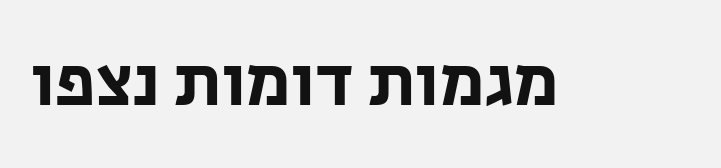מגמות דומות נצפו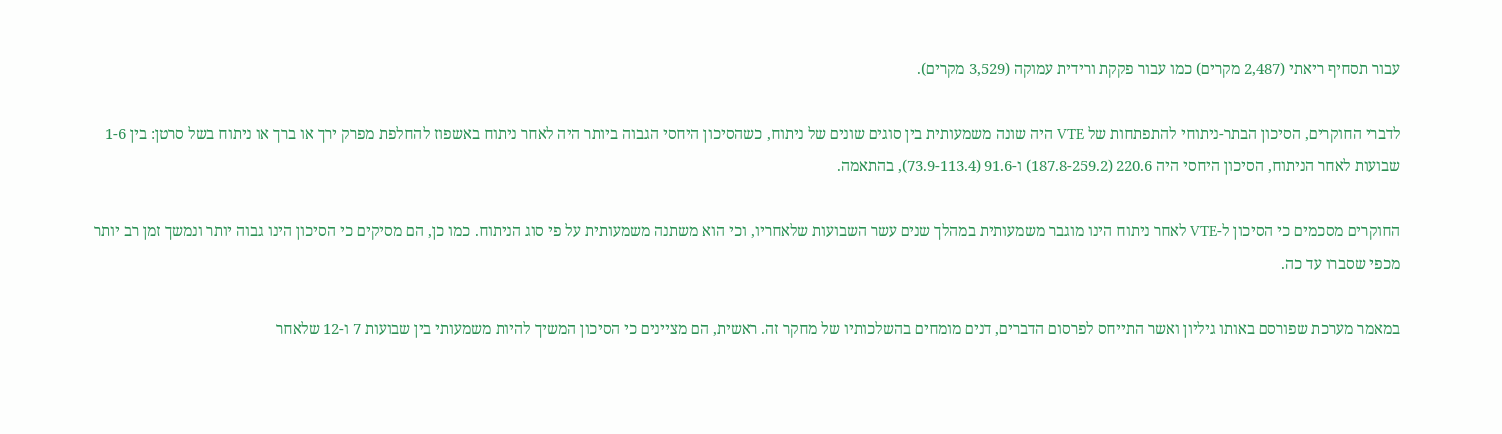עבור תסחיף ריאתי (2,487 מקרים) כמו עבור פקקת ורידית עמוקה (3,529 מקרים).

לדברי החוקרים, הסיכון הבתר-ניתוחי להתפתחות של VTE היה שונה משמעותית בין סוגים שונים של ניתוח, כשהסיכון היחסי הגבוה ביותר היה לאחר ניתוח באשפוז להחלפת מפרק ירך או ברך או ניתוח בשל סרטן: בין 1-6 שבועות לאחר הניתוח, הסיכון היחסי היה 220.6 (187.8-259.2) ו-91.6 (73.9-113.4), בהתאמה.

החוקרים מסכמים כי הסיכון ל-VTE לאחר ניתוח הינו מוגבר משמעותית במהלך שנים עשר השבועות שלאחריו, וכי הוא משתנה משמעותית על פי סוג הניתוח. כמו כן, הם מסיקים כי הסיכון הינו גבוה יותר ונמשך זמן רב יותר מכפי שסברו עד כה.

במאמר מערכת שפורסם באותו גיליון ואשר התייחס לפרסום הדברים, דנים מומחים בהשלכותיו של מחקר זה. ראשית, הם מציינים כי הסיכון המשיך להיות משמעותי בין שבועות 7 ו-12 שלאחר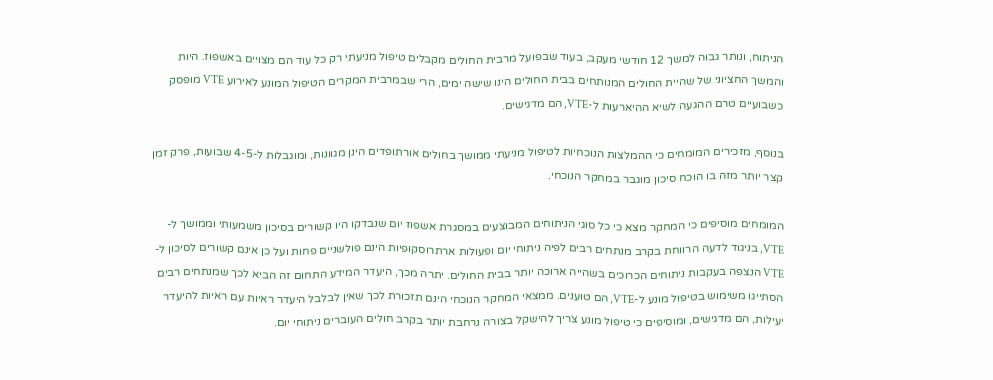הניתוח, ונותר גבוה למשך 12 חודשי מעקב, בעוד שבפועל מרבית החולים מקבלים טיפול מניעתי רק כל עוד הם מצויים באשפוז. היות והמשך החציוני של שהיית החולים המנותחים בבית החולים הינו שישה ימים, הרי שבמרבית המקרים הטיפול המונע לאירוע VTE מופסק כשבועיים טרם ההגעה לשיא ההיארעות ל-VTE, הם מדגישים.

בנוסף, מזכירים המומחים כי ההמלצות הנוכחיות לטיפול מניעתי ממושך בחולים אורתופדים הינן מגוונות, ומוגבלות ל-4-5 שבועות, פרק זמן קצר יותר מזה בו הוכח סיכון מוגבר במחקר הנוכחי.

המומחים מוסיפים כי המחקר מצא כי כל סוגי הניתוחים המבוצעים במסגרת אשפוז יום שנבדקו היו קשורים בסיכון משמעותי וממושך ל-VTE, בניגוד לדעה הרווחת בקרב מנתחים רבים לפיה ניתוחי יום ופעולות ארתרוסקופיות הינם פולשניים פחות ועל כן אינם קשורים לסיכון ל-VTE הנצפה בעקבות ניתוחים הכרוכים בשהייה ארוכה יותר בבית החולים. יתרה מכך, היעדר המידע התחום זה הביא לכך שמנתחים רבים הסתייגו משימוש בטיפול מונע ל-VTE, הם טוענים. ממצאי המחקר הנוכחי הינם תזכורת לכך שאין לבלבל היעדר ראיות עם ראיות להיעדר יעילות, הם מדגישים, ומוסיפים כי טיפול מונע צריך להישקל בצורה נרחבת יותר בקרב חולים העוברים ניתוחי יום.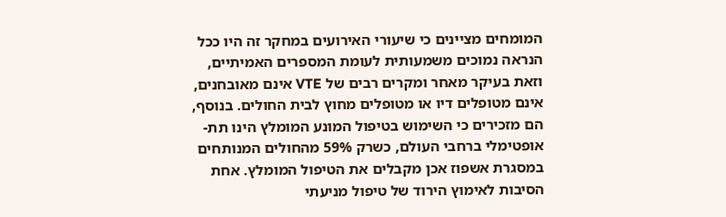המומחים מציינים כי שיעורי האירועים במחקר זה היו ככל הנראה נמוכים משמעותית לעומת המספרים האמיתיים, וזאת בעיקר מאחר ומקרים רבים של VTE אינם מאובחנים, אינם מטופלים דיו או מטופלים מחוץ לבית החולים. בנוסף, הם מזכירים כי השימוש בטיפול המונע המומלץ הינו תת-אופטימלי ברחבי העולם, כשרק 59% מהחולים המנותחים במסגרת אשפוז אכן מקבלים את הטיפול המומלץ. אחת הסיבות לאימוץ הירוד של טיפול מניעתי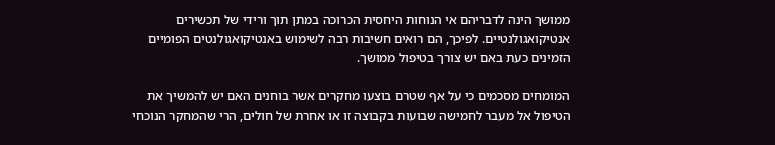ממושך הינה לדבריהם אי הנוחות היחסית הכרוכה במתן תוך ורידי של תכשירים אנטיקואגולנטיים. לפיכך, הם רואים חשיבות רבה לשימוש באנטיקואגולנטים הפומיים הזמינים כעת באם יש צורך בטיפול ממושך.

המומחים מסכמים כי על אף שטרם בוצעו מחקרים אשר בוחנים האם יש להמשיך את הטיפול אל מעבר לחמישה שבועות בקבוצה זו או אחרת של חולים, הרי שהמחקר הנוכחי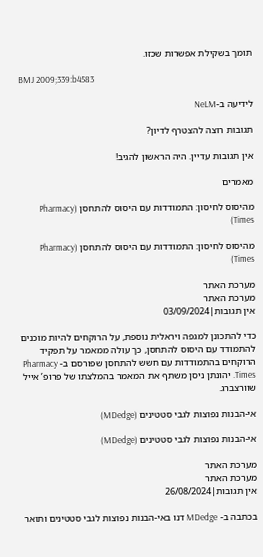תומך בשקילת אפשרות שכזו.

BMJ 2009;339:b4583

לידיעה ב-NeLM

תגובות רוצה להצטרף לדיון?

אין תגובות עדיין. היה הראשון להגיב!

מאמרים

מהיסוס לחיסון: התמודדות עם היסוס להתחסן (Pharmacy Times)

מהיסוס לחיסון: התמודדות עם היסוס להתחסן (Pharmacy Times)

מערכת האתר
מערכת האתר
אין תגובות|03/09/2024

כדי להתכונן למגפה ויראלית נוספת, על הרוקחים להיות מוכנים להתמודד עם היסוס להתחסן, כך עולה ממאמר על תפקיד הרוקחים בהתמודדות עם חשש להתחסן שפורסם ב- Pharmacy Times. יהונתן ניסן משתף את המאמר בהמלצתו של פרופ’ אייל שוורצברג.

אי-הבנות נפוצות לגבי סטטינים (MDedge)

אי-הבנות נפוצות לגבי סטטינים (MDedge)

מערכת האתר
מערכת האתר
אין תגובות|26/08/2024

בכתבה ב- MDedge דנו באי-הבנות נפוצות לגבי סטטינים ותואר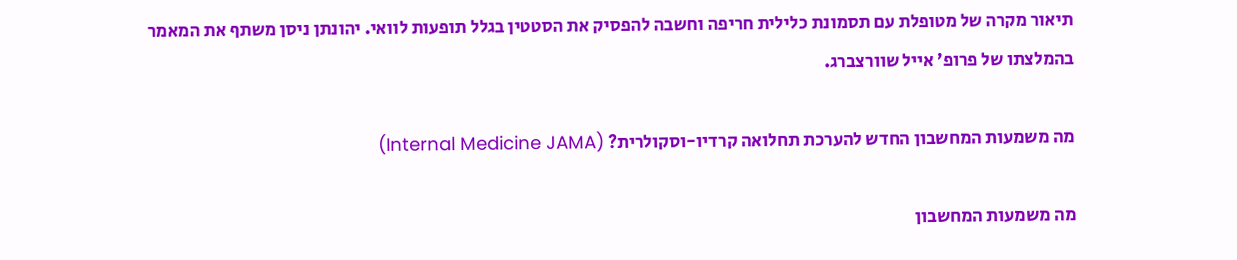תיאור מקרה של מטופלת עם תסמונת כלילית חריפה וחשבה להפסיק את הסטטין בגלל תופעות לוואי. יהונתן ניסן משתף את המאמר בהמלצתו של פרופ’ אייל שוורצברג.

מה משמעות המחשבון החדש להערכת תחלואה קרדיו-וסקולרית? (Internal Medicine JAMA)

מה משמעות המחשבון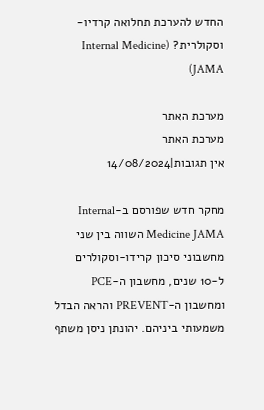החדש להערכת תחלואה קרדיו-וסקולרית? (Internal Medicine JAMA)

מערכת האתר
מערכת האתר
אין תגובות|14/08/2024

מחקר חדש שפורסם ב-Internal Medicine JAMA השווה בין שני מחשבוני סיכון קרידו-וסקולרים ל-10 שנים, מחשבון ה-PCE ומחשבון ה-PREVENT והראה הבדל משמעותי ביניהם. יהונתן ניסן משתף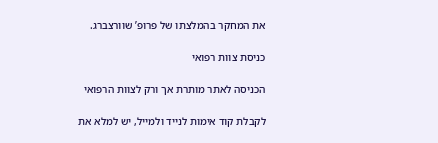את המחקר בהמלצתו של פרופ’ שוורצברג.

כניסת צוות רפואי

הכניסה לאתר מותרת אך ורק לצוות הרפואי

לקבלת קוד אימות לנייד ולמייל, יש למלא את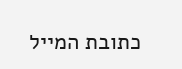כתובת המייל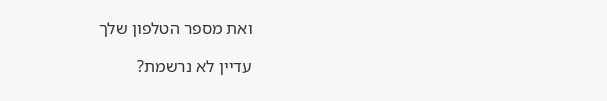ואת מספר הטלפון שלך

עדיין לא נרשמת?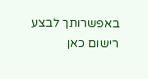באפשרותך לבצע רישום כאן